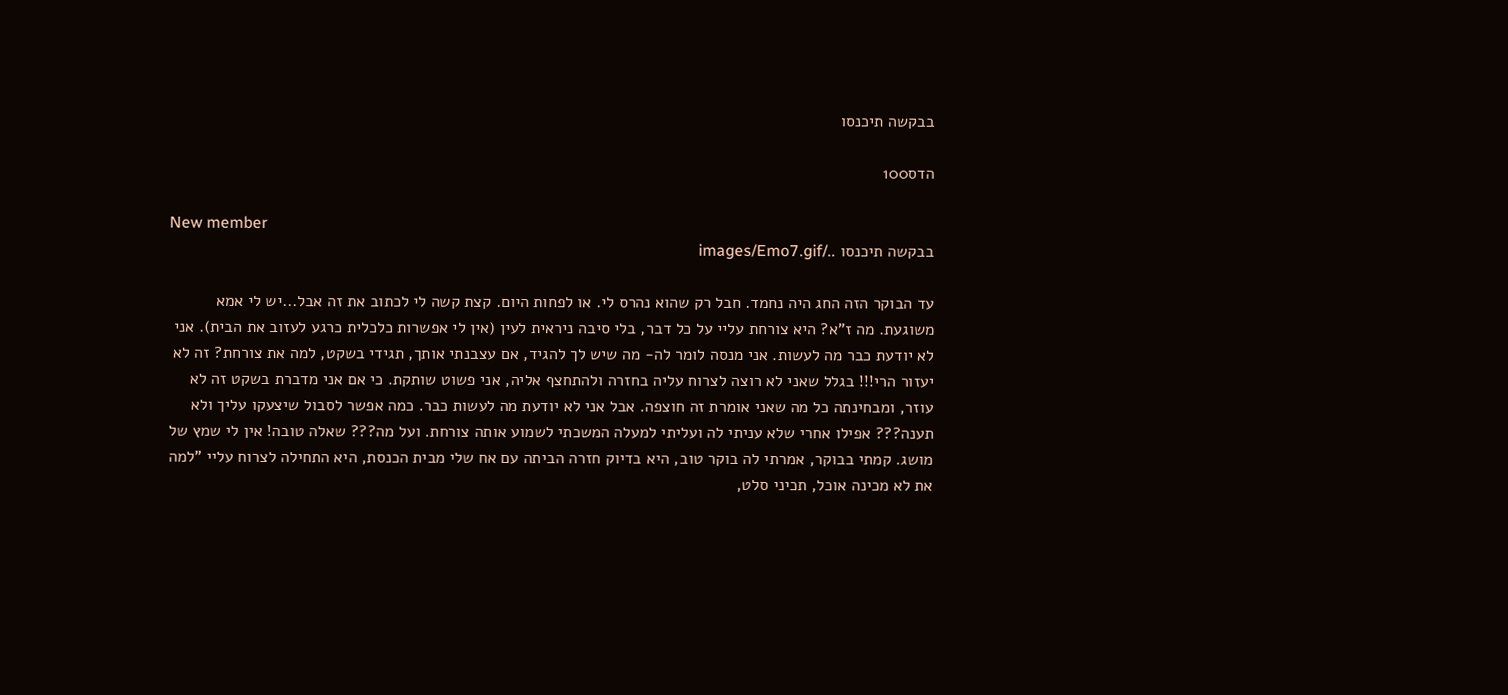בבקשה תיכנסו

הדס100

New member
בבקשה תיכנסו ../images/Emo7.gif

עד הבוקר הזה החג היה נחמד. חבל רק שהוא נהרס לי. או לפחות היום. קצת קשה לי לכתוב את זה אבל...יש לי אמא משוגעת. מה ז"א? היא צורחת עליי על כל דבר, בלי סיבה ניראית לעין (אין לי אפשרות כלכלית כרגע לעזוב את הבית). אני לא יודעת כבר מה לעשות. אני מנסה לומר לה- מה שיש לך להגיד, אם עצבנתי אותך, תגידי בשקט, למה את צורחת? זה לא יעזור הרי!!! בגלל שאני לא רוצה לצרוח עליה בחזרה ולהתחצף אליה, אני פשוט שותקת. כי אם אני מדברת בשקט זה לא עוזר, ומבחינתה כל מה שאני אומרת זה חוצפה. אבל אני לא יודעת מה לעשות כבר. כמה אפשר לסבול שיצעקו עליך ולא תענה??? אפילו אחרי שלא עניתי לה ועליתי למעלה המשכתי לשמוע אותה צורחת. ועל מה??? שאלה טובה! אין לי שמץ של מושג. קמתי בבוקר, אמרתי לה בוקר טוב, היא בדיוק חזרה הביתה עם אח שלי מבית הכנסת, היא התחילה לצרוח עליי "למה את לא מכינה אוכל, תכיני סלט,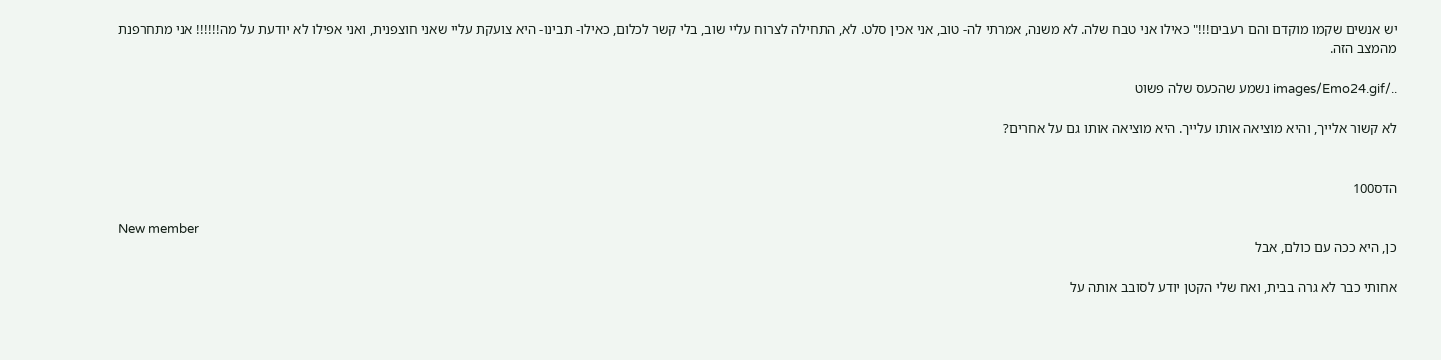יש אנשים שקמו מוקדם והם רעבים!!!" כאילו אני טבח שלה. לא משנה, אמרתי לה- טוב, אני אכין סלט. לא, התחילה לצרוח עליי שוב, בלי קשר לכלום, כאילו- תבינו- היא צועקת עליי שאני חוצפנית, ואני אפילו לא יודעת על מה!!!!!! אני מתחרפנת מהמצב הזה.

../images/Emo24.gif נשמע שהכעס שלה פשוט

לא קשור אלייך, והיא מוציאה אותו עלייך. היא מוציאה אותו גם על אחרים?


הדס100

New member
כן, היא ככה עם כולם, אבל

אחותי כבר לא גרה בבית, ואח שלי הקטן יודע לסובב אותה על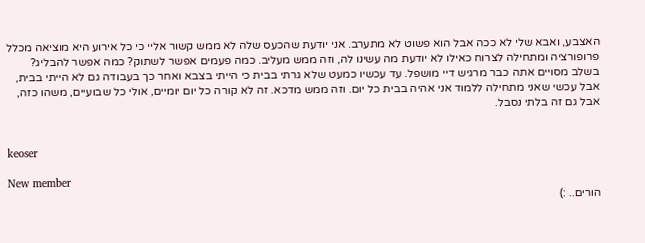האצבע, ואבא שלי לא ככה אבל הוא פשוט לא מתערב. אני יודעת שהכעס שלה לא ממש קשור אליי כי כל אירוע היא מוציאה מכלל פרופורציה ומתחילה לצרוח כאילו לא יודעת מה עשינו לה, וזה ממש מעליב. כמה פעמים אפשר לשתוק? כמה אפשר להבליג? בשלב מסויים אתה כבר מרגיש דיי מושפל. עד עכשיו כמעט שלא גרתי בבית כי הייתי בצבא ואחר כך בעבודה גם לא הייתי בבית, אבל עכשי שאני מתחילה ללמוד אני אהיה בבית כל יום. וזה ממש מדכא. זה לא קורה כל יום יומיים, אולי כל שבועיים, משהו כזה, אבל גם זה בלתי נסבל.


keoser

New member
הורים.. :)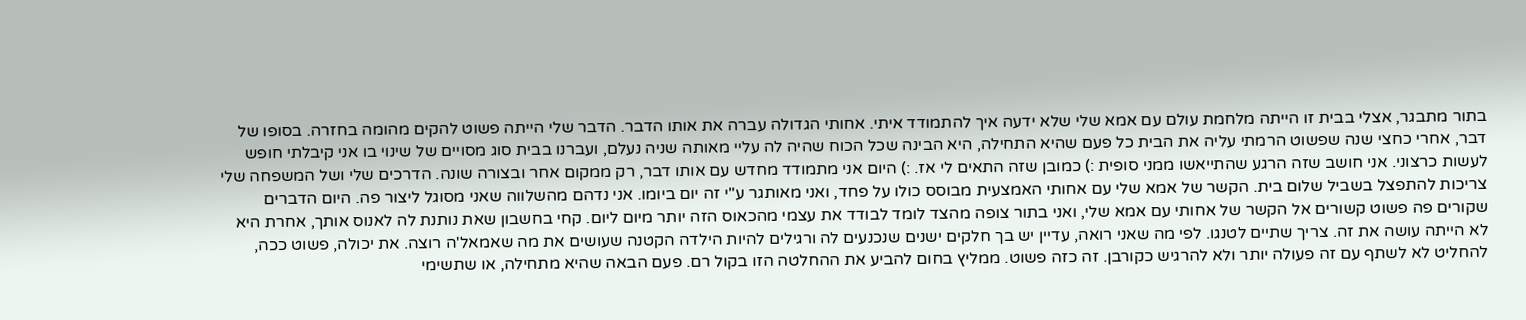בתור מתבגר, אצלי בבית זו הייתה מלחמת עולם עם אמא שלי שלא ידעה איך להתמודד איתי. אחותי הגדולה עברה את אותו הדבר. הדבר שלי הייתה פשוט להקים מהומה בחזרה. בסופו של דבר, אחרי כחצי שנה שפשוט הרמתי עליה את הבית כל פעם שהיא התחילה, היא הבינה שכל הכוח שהיה לה עליי מאותה שניה נעלם, ועברנו בבית סוג מסויים של שינוי בו אני קיבלתי חופש לעשות כרצוני. אני חושב שזה הרגע שהתייאשו ממני סופית :) כמובן שזה התאים לי אז. :) היום אני מתמודד מחדש עם אותו דבר, רק ממקום אחר ובצורה שונה. הדרכים שלי ושל המשפחה שלי צריכות להתפצל בשביל שלום בית. הקשר של אמא שלי עם אחותי האמצעית מבוסס כולו על פחד, ואני מאותגר ע"י זה יום ביומו. אני נדהם מהשלווה שאני מסוגל ליצור פה. היום הדברים שקורים פה פשוט קשורים אל הקשר של אחותי עם אמא שלי, ואני בתור צופה מהצד לומד לבודד את עצמי מהכאוס הזה יותר מיום ליום. קחי בחשבון שאת נותנת לה לאנוס אותך, אחרת היא לא הייתה עושה את זה. צריך שתיים לטנגו. לפי מה שאני רואה, עדיין יש בך חלקים ישנים שנכנעים לה ורגילים להיות הילדה הקטנה שעושים את מה שאמאל'ה רוצה. את יכולה, פשוט ככה, להחליט לא לשתף עם זה פעולה יותר ולא להרגיש כקורבן. זה כזה פשוט. ממליץ בחום להביע את ההחלטה הזו בקול רם. פעם הבאה שהיא מתחילה, או שתשימי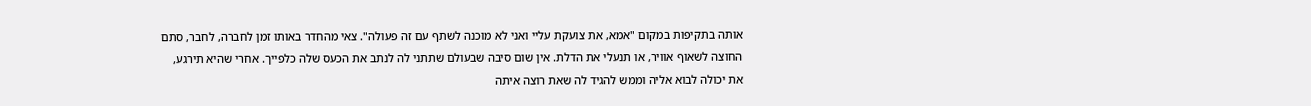אותה בתקיפות במקום "אמא, את צועקת עליי ואני לא מוכנה לשתף עם זה פעולה". צאי מהחדר באותו זמן לחברה, לחבר, סתם החוצה לשאוף אוויר, או תנעלי את הדלת. אין שום סיבה שבעולם שתתני לה לנתב את הכעס שלה כלפייך. אחרי שהיא תירגע, את יכולה לבוא אליה וממש להגיד לה שאת רוצה איתה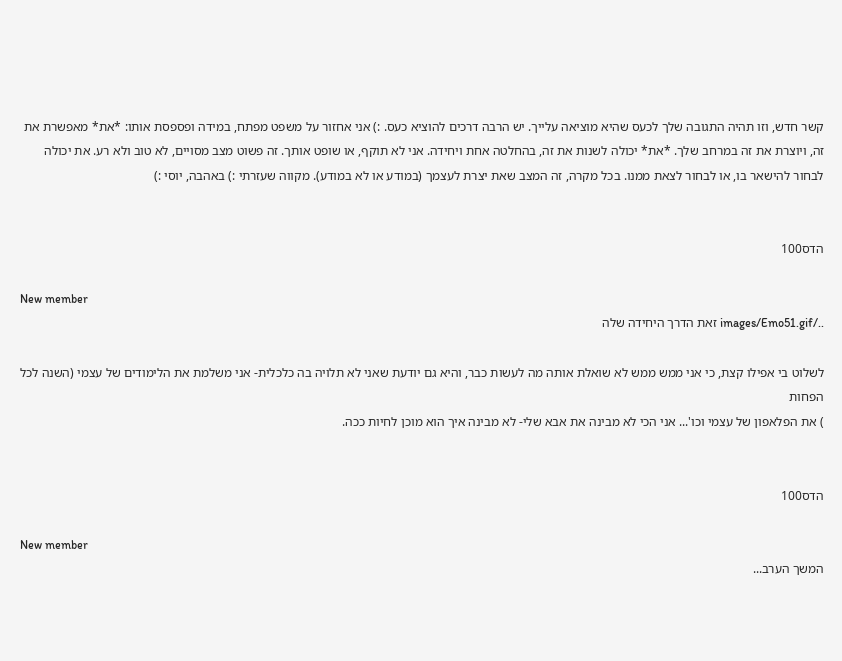קשר חדש, וזו תהיה התגובה שלך לכעס שהיא מוציאה עלייך. יש הרבה דרכים להוציא כעס. :) אני אחזור על משפט מפתח, במידה ופספסת אותו: *את* מאפשרת את זה, ויוצרת את זה במרחב שלך. *את* יכולה לשנות את זה, בהחלטה אחת ויחידה. אני לא תוקף, או שופט אותך. זה פשוט מצב מסויים, לא טוב ולא רע. את יכולה לבחור להישאר בו, או לבחור לצאת ממנו. בכל מקרה, זה המצב שאת יצרת לעצמך (במודע או לא במודע). מקווה שעזרתי :) באהבה, יוסי :)


הדס100

New member
../images/Emo51.gif זאת הדרך היחידה שלה

לשלוט בי אפילו קצת, כי אני ממש ממש לא שואלת אותה מה לעשות כבר, והיא גם יודעת שאני לא תלויה בה כלכלית- אני משלמת את הלימודים של עצמי (השנה לכל הפחות
) את הפלאפון של עצמי וכו'... אני הכי לא מבינה את אבא שלי- לא מבינה איך הוא מוכן לחיות ככה.


הדס100

New member
המשך הערב...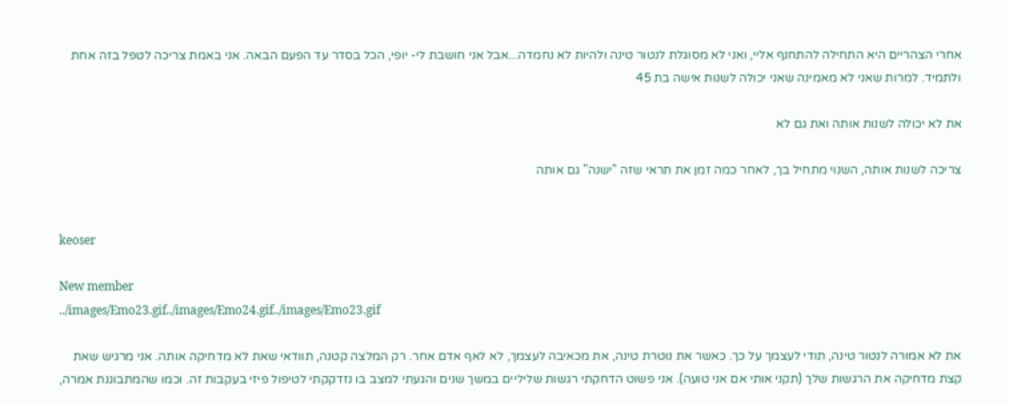אחרי הצהריים היא התחילה להתחנף אליי, ואני לא מסוגלת לנטור טינה ולהיות לא נחמדה...אבל אני חושבת לי- יופי, הכל בסדר עד הפעם הבאה. אני באמת צריכה לטפל בזה אחת ולתמיד. למרות שאני לא מאמינה שאני יכולה לשנות אישה בת 45

את לא יכולה לשנות אותה ואת גם לא

צריכה לשנות אותה, השנוי מתחיל בך, לאחר כמה זמן את תראי שזה "ישנה" גם אותה


keoser

New member
../images/Emo23.gif../images/Emo24.gif../images/Emo23.gif

את לא אמורה לנטור טינה, תודי לעצמך על כך. כאשר את נוטרת טינה, את מכאיבה לעצמך, לא לאף אדם אחר. רק המלצה קטנה, תוודאי שאת לא מדחיקה אותה. אני מרגיש שאת קצת מדחיקה את הרגשות שלך (תקני אותי אם אני טועה). אני פשוט הדחקתי רגשות שליליים במשך שנים והגעתי למצב בו נזדקקתי לטיפול פיזי בעקבות זה. וכמו שהמתבוננת אמרה,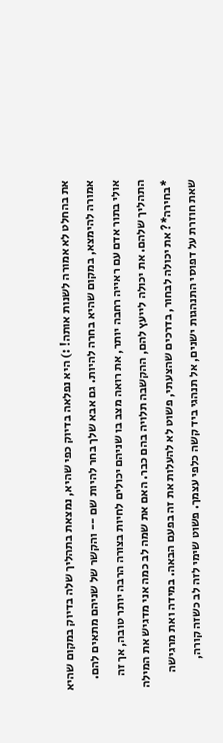את בהחלט לא אמורה לשנות אותה! :) היא נפלאה בדיוק כפי שהיא, נמצאת בתהליך שלה בדיוק במקום שהיא אמורה להימצא, במקום שהיא בחרה להיות. גם אבא שלך בחר להיות שם -- והקשר של שניהם מתאים להם. אולי בתור אדם עם ראייה רחבה יותר, את רואה מצב בו שניהם יכולים לחיות בצורה הרבה יותר טובה, אך זה התהליך שלהם. את יכולה לייעץ להם, ההקשבה תלויה בהם כבר. האם את שמה לב כמה אני מדגיש את המילה *בחירה*? את יכולה לבחור, בדרכים שהצעתי, פשוט לא להעלות את זה בפעם הבאה. במידה ואת מרגישה שאת חוזרת על דפוסי התנהגות ישנים, אל תנהגי ביד קשה כלפי עצמך. פשוט שימי לזה לב כשזה קורה,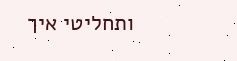ותחליטי איך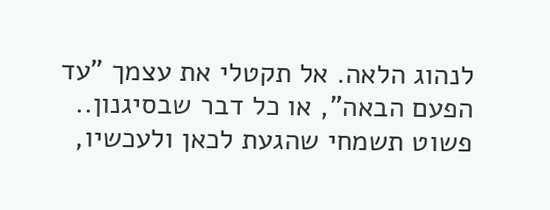לנהוג הלאה. אל תקטלי את עצמך "עד הפעם הבאה", או כל דבר שבסיגנון.. פשוט תשמחי שהגעת לכאן ולעכשיו,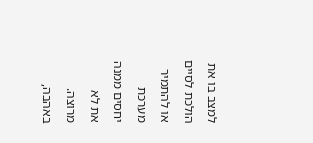למצב בו את הולכת לסיים או להתמיר מערכת יחסים ממנה את לא מרוצה. באהבה,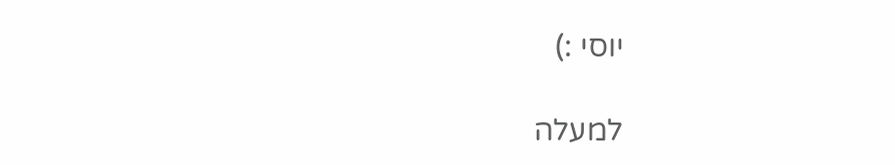יוסי :)

למעלה